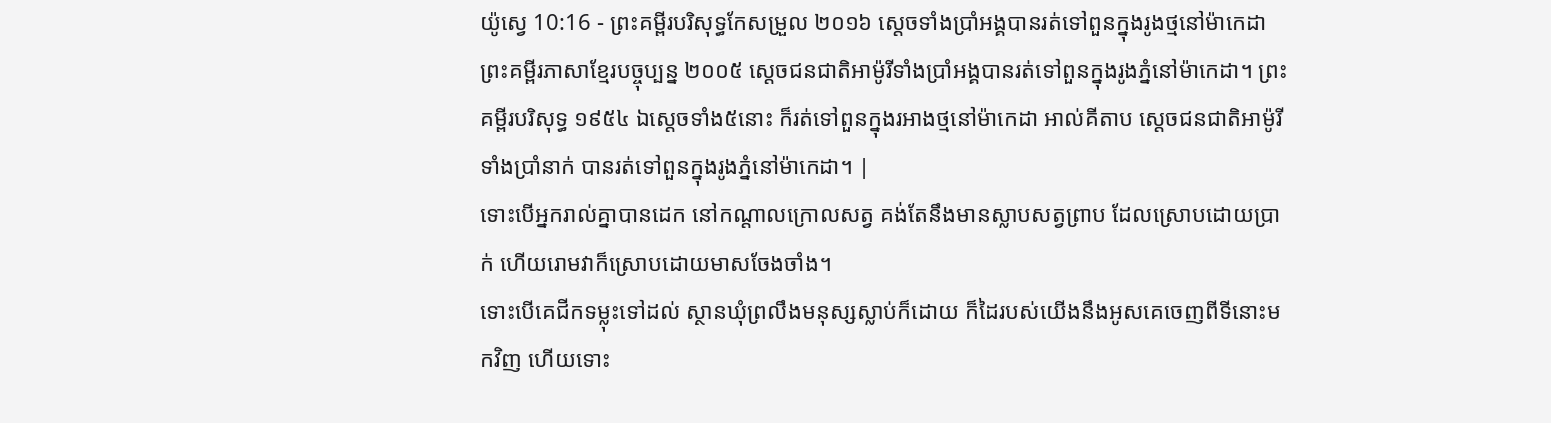យ៉ូស្វេ 10:16 - ព្រះគម្ពីរបរិសុទ្ធកែសម្រួល ២០១៦ ស្តេចទាំងប្រាំអង្គបានរត់ទៅពួនក្នុងរូងថ្មនៅម៉ាកេដា ព្រះគម្ពីរភាសាខ្មែរបច្ចុប្បន្ន ២០០៥ ស្ដេចជនជាតិអាម៉ូរីទាំងប្រាំអង្គបានរត់ទៅពួនក្នុងរូងភ្នំនៅម៉ាកេដា។ ព្រះគម្ពីរបរិសុទ្ធ ១៩៥៤ ឯស្តេចទាំង៥នោះ ក៏រត់ទៅពួនក្នុងរអាងថ្មនៅម៉ាកេដា អាល់គីតាប ស្តេចជនជាតិអាម៉ូរីទាំងប្រាំនាក់ បានរត់ទៅពួនក្នុងរូងភ្នំនៅម៉ាកេដា។ |
ទោះបើអ្នករាល់គ្នាបានដេក នៅកណ្ដាលក្រោលសត្វ គង់តែនឹងមានស្លាបសត្វព្រាប ដែលស្រោបដោយប្រាក់ ហើយរោមវាក៏ស្រោបដោយមាសចែងចាំង។
ទោះបើគេជីកទម្លុះទៅដល់ ស្ថានឃុំព្រលឹងមនុស្សស្លាប់ក៏ដោយ ក៏ដៃរបស់យើងនឹងអូសគេចេញពីទីនោះមកវិញ ហើយទោះ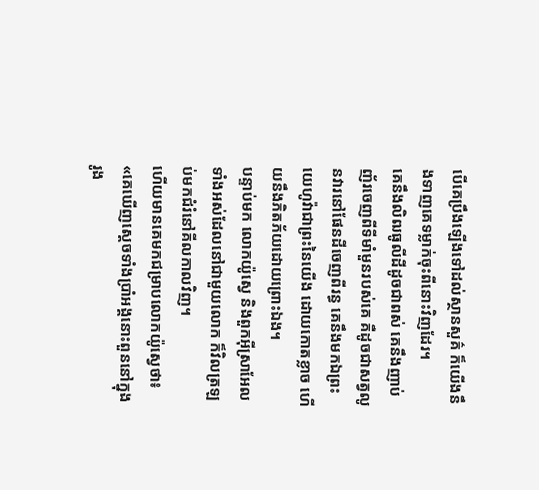បើគេប្រឹងឡើងទៅដល់ស្ថានសួគ៌ ក៏យើងនឹងទាញគេទម្លាក់ចុះពីនោះវិញដែរ។
គេនឹងលិឍធូលីដីដូចជាពស់ គេនឹងញាប់ញ័រចេញពីទីមាំមួនរបស់គេ គឺដូចជាសត្វលូនវារនៅផែនដីចេញពីរន្ធ គេនឹងមកឯព្រះយេហូវ៉ាជាព្រះនៃយើង ដោយកោតខ្លាច ហើយនឹងភិតភ័យដោយព្រោះឯង។
បន្ទាប់មក លោកយ៉ូស្វេ និងពួកអ៊ីស្រាអែលទាំងអស់ដែលនៅជាមួយលោក ក៏វិលត្រឡប់មកជំរំនៅគីលកាលវិញ។
ហើយមានគេមកជម្រាបលោកយ៉ូស្វេថា៖ «គេឃើញស្តេចទាំងប្រាំអង្គនោះពួននៅក្នុងរូង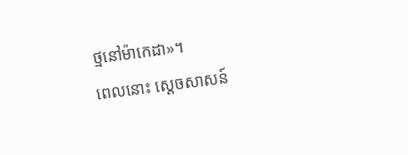ថ្មនៅម៉ាកេដា»។
ពេលនោះ ស្តេចសាសន៍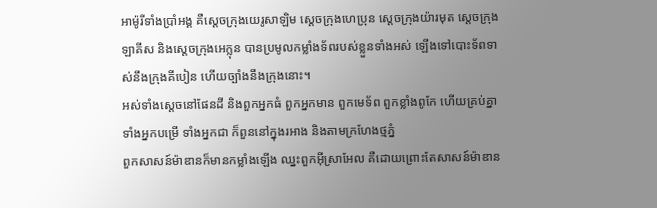អាម៉ូរីទាំងប្រាំអង្គ គឺស្តេចក្រុងយេរូសាឡិម ស្តេចក្រុងហេប្រុន ស្តេចក្រុងយ៉ារមុត ស្តេចក្រុងឡាគីស និងស្តេចក្រុងអេក្លុន បានប្រមូលកម្លាំងទ័ពរបស់ខ្លួនទាំងអស់ ឡើងទៅបោះទ័ពទាស់នឹងក្រុងគីបៀន ហើយច្បាំងនឹងក្រុងនោះ។
អស់ទាំងស្តេចនៅផែនដី និងពួកអ្នកធំ ពួកអ្នកមាន ពួកមេទ័ព ពួកខ្លាំងពូកែ ហើយគ្រប់គ្នា ទាំងអ្នកបម្រើ ទាំងអ្នកជា ក៏ពួននៅក្នុងរអាង និងតាមក្រហែងថ្មភ្នំ
ពួកសាសន៍ម៉ាឌានក៏មានកម្លាំងឡើង ឈ្នះពួកអ៊ីស្រាអែល គឺដោយព្រោះតែសាសន៍ម៉ាឌាន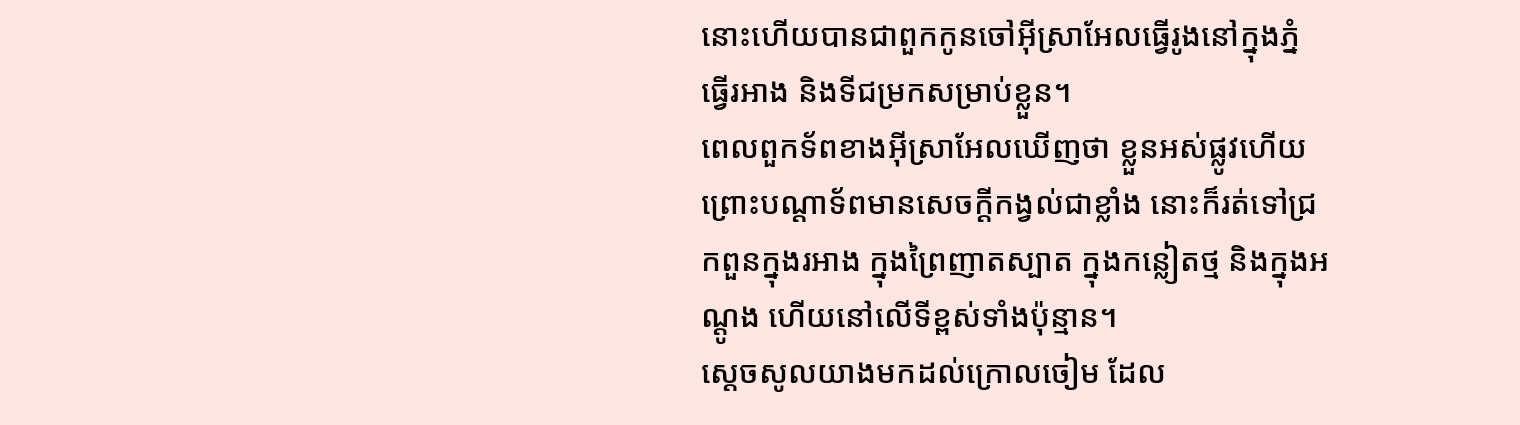នោះហើយបានជាពួកកូនចៅអ៊ីស្រាអែលធ្វើរូងនៅក្នុងភ្នំ ធ្វើរអាង និងទីជម្រកសម្រាប់ខ្លួន។
ពេលពួកទ័ពខាងអ៊ីស្រាអែលឃើញថា ខ្លួនអស់ផ្លូវហើយ ព្រោះបណ្ដាទ័ពមានសេចក្ដីកង្វល់ជាខ្លាំង នោះក៏រត់ទៅជ្រកពួនក្នុងរអាង ក្នុងព្រៃញាតស្បាត ក្នុងកន្លៀតថ្ម និងក្នុងអណ្តូង ហើយនៅលើទីខ្ពស់ទាំងប៉ុន្មាន។
ស្ដេចសូលយាងមកដល់ក្រោលចៀម ដែល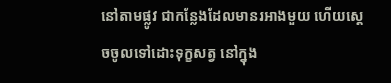នៅតាមផ្លូវ ជាកន្លែងដែលមានរអាងមួយ ហើយស្ដេចចូលទៅដោះទុក្ខសត្វ នៅក្នុង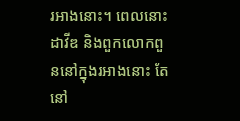រអាងនោះ។ ពេលនោះ ដាវីឌ និងពួកលោកពួននៅក្នុងរអាងនោះ តែនៅ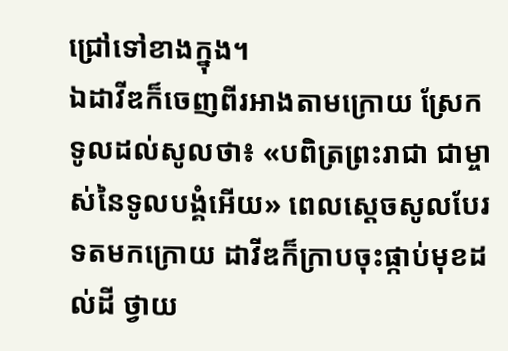ជ្រៅទៅខាងក្នុង។
ឯដាវីឌក៏ចេញពីរអាងតាមក្រោយ ស្រែកទូលដល់សូលថា៖ «បពិត្រព្រះរាជា ជាម្ចាស់នៃទូលបង្គំអើយ» ពេលស្ដេចសូលបែរទតមកក្រោយ ដាវីឌក៏ក្រាបចុះផ្កាប់មុខដល់ដី ថ្វាយ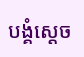បង្គំស្តេច